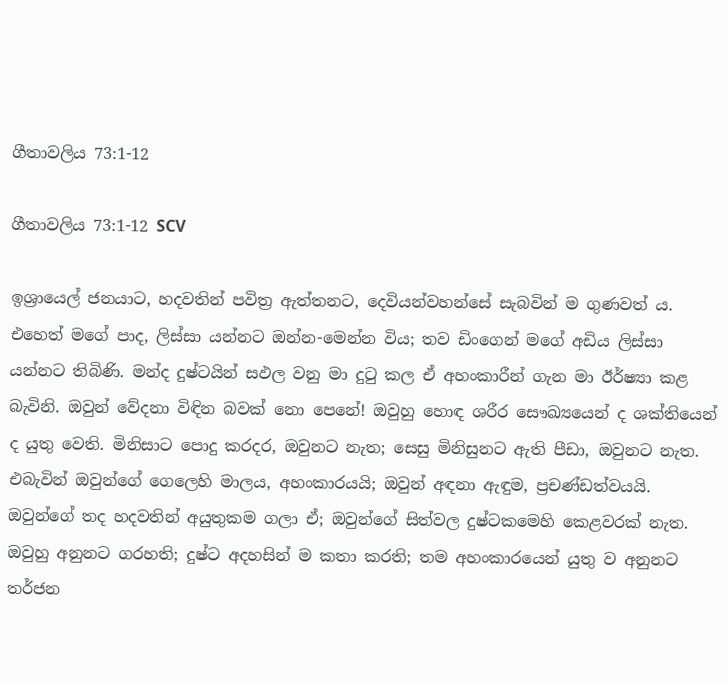ගීතාවලිය 73:1-12

ගීතාවලිය 73:1-12 SCV

ඉශ්‍රායෙල් ජනයාට, හදවතින් පවිත්‍ර ඇත්තනට, දෙවියන්වහන්සේ සැබවින් ම ගුණවත් ය. එහෙත් මගේ පාද, ලිස්සා යන්නට ඔන්න-මෙන්න විය; තව ඩිංගෙන් මගේ අඩිය ලිස්සා යන්නට තිබිණි. මන්ද දුෂ්ටයින් සඵල වනු මා දුටු කල ඒ අහංකාරීන් ගැන මා ඊර්ෂ්‍යා කළ බැවිනි. ඔවුන් වේදනා විඳින බවක් නො පෙනේ! ඔවුහු හොඳ ශරීර සෞඛ්‍යයෙන් ද ශක්තියෙන් ද යුතු වෙති. මිනිසාට පොදු කරදර, ඔවුනට නැත; සෙසු මිනිසුනට ඇති පීඩා, ඔවුනට නැත. එබැවින් ඔවුන්ගේ ගෙලෙහි මාලය, අහංකාරයයි; ඔවුන් අඳනා ඇඳුම, ප්‍රචණ්ඩත්වයයි. ඔවුන්ගේ තද හදවතින් අයුතුකම ගලා ඒ; ඔවුන්ගේ සිත්වල දුෂ්ටකමෙහි කෙළවරක් නැත. ඔවුහු අනුනට ගරහති; දුෂ්ට අදහසින් ම කතා කරති; තම අහංකාරයෙන් යුතු ව අනුනට තර්ජන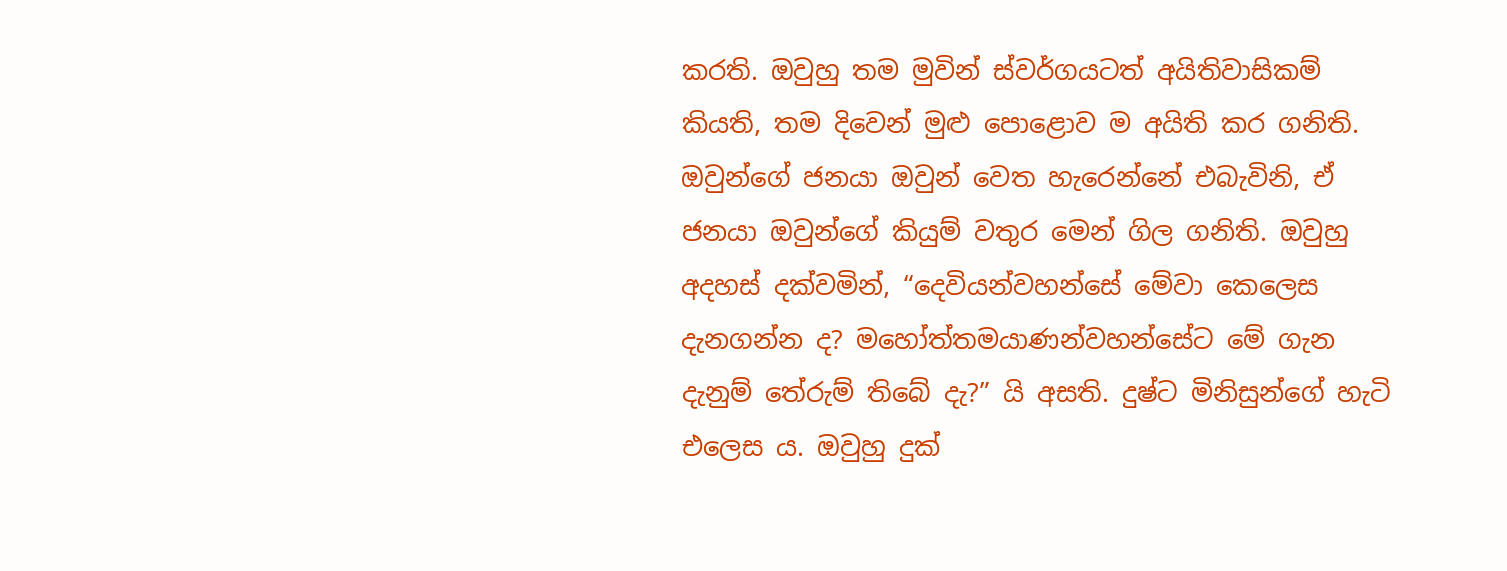කරති. ඔවුහු තම මුවින් ස්වර්ගයටත් අයිතිවාසිකම් කියති, තම දිවෙන් මුළු පොළොව ම අයිති කර ගනිති. ඔවුන්ගේ ජනයා ඔවුන් වෙත හැරෙන්නේ එබැවිනි, ඒ ජනයා ඔවුන්ගේ කියුම් වතුර මෙන් ගිල ගනිති. ඔවුහු අදහස් දක්වමින්, “දෙවියන්වහන්සේ මේවා කෙලෙස දැනගන්න ද? මහෝත්තමයාණන්වහන්සේට මේ ගැන දැනුම් තේරුම් තිබේ දැ?” යි අසති. දුෂ්ට මිනිසුන්ගේ හැටි එලෙස ය. ඔවුහු දුක්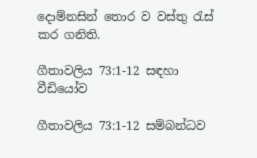දොම්නසින් තොර ව වස්තු රැස් කර ගනිති.

ගීතාවලිය 73:1-12 සඳහා වීඩියෝව

ගීතාවලිය 73:1-12 සම්බන්ධව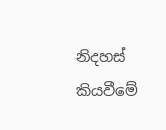නිදහස් කියවීමේ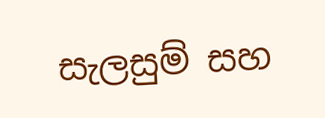සැලසුම් සහ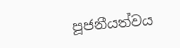පූජනීයත්වය